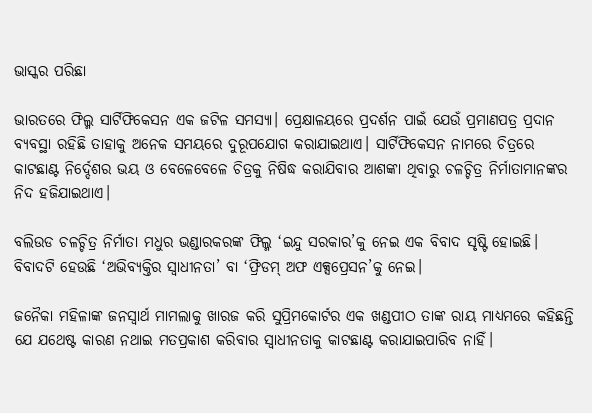ଭାସ୍କର ପରିଛା

ଭାରତରେ ଫିଲ୍ମ ସାର୍ଟିଫିକେସନ ଏକ ଜଟିଳ ସମସ୍ୟା। ପ୍ରେକ୍ଷାଳୟରେ ପ୍ରଦର୍ଶନ ପାଇଁ ଯେଉଁ ପ୍ରମାଣପତ୍ର ପ୍ରଦାନ ବ୍ୟବସ୍ଥା ରହିଛି ତାହାକୁ ଅନେକ ସମୟରେ ଦୁରୂପଯୋଗ କରାଯାଇଥାଏ। ସାର୍ଟିଫିକେସନ ନାମରେ ଚିତ୍ରରେ କାଟଛାଣ୍ଟ ନିର୍ଦ୍ଦେଶର ଭୟ ଓ ବେଳେବେଳେ ଚିତ୍ରକୁ ନିଷିଦ୍ଧ କରାଯିବାର ଆଶଙ୍କା ଥିବାରୁ ଚଳଚ୍ଚିତ୍ର ନିର୍ମାତାମାନଙ୍କର ନିଦ ହଜିଯାଇଥାଏ।

ବଲିଉଡ ଚଳଚ୍ଚିତ୍ର ନିର୍ମାତା ମଧୁର ଭଣ୍ଡାରକରଙ୍କ ଫିଲ୍ମ ‘ଇନ୍ଦୁ ସରକାର’କୁ ନେଇ ଏକ ବିବାଦ ସୃଷ୍ଟି ହୋଇଛି। ବିବାଦଟି ହେଉଛି ‘ଅଭିବ୍ୟକ୍ତିର ସ୍ଵାଧୀନତା’ ବା ‘ଫ୍ରିଡମ୍ ଅଫ ଏକ୍ସପ୍ରେସନ’କୁ ନେଇ।

ଜନୈକା ମହିଳାଙ୍କ ଜନସ୍ୱାର୍ଥ ମାମଲାକୁ ଖାରଜ କରି ସୁପ୍ରିମକୋର୍ଟର ଏକ ଖଣ୍ଡପୀଠ ତାଙ୍କ ରାୟ ମାଧ୍ୟମରେ କହିଛନ୍ତି ଯେ ଯଥେଷ୍ଟ କାରଣ ନଥାଇ ମତପ୍ରକାଶ କରିବାର ସ୍ଵାଧୀନତାକୁ କାଟଛାଣ୍ଟ କରାଯାଇପାରିବ ନାହିଁ।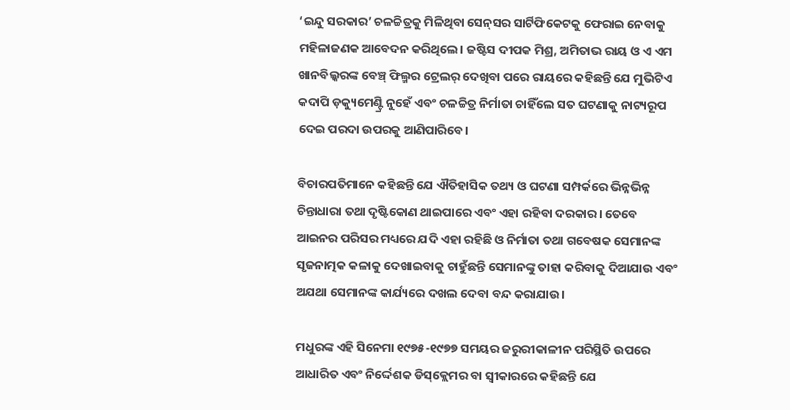‘ଇନ୍ଦୁ ସରକାର’ ଚଳଚ୍ଚିତ୍ରକୁ ମିଳିଥିବା ସେନ୍‌ସର ସାର୍ଟିଫିକେଟକୁ ଫେରାଇ ନେବାକୁ ମହିଳାଜଣକ ଆବେଦନ କରିଥିଲେ। ଜଷ୍ଟିସ ଦୀପକ ମିଶ୍ର, ଅମିତାଭ ରାୟ ଓ ଏ ଏମ ଖାନବିଲ୍କରଙ୍କ ବେଞ୍ଚ୍‌ ଫିଲ୍ମର ଟ୍ରେଲର୍ ଦେଖିବା ପରେ ରାୟରେ କହିଛନ୍ତି ଯେ ମୁଭିଟିଏ କଦାପି ଡ଼କ୍ୟୁମେଣ୍ଟ୍ରି ନୁହେଁ ଏବଂ ଚଳଚ୍ଚିତ୍ର ନିର୍ମାତା ଚାହିଁଲେ ସତ ଘଟଣାକୁ ନାଟ୍ୟରୂପ ଦେଇ ପରଦା ଉପରକୁ ଆଣିପାରିବେ।

ବିଚାରପତିମାନେ କହିଛନ୍ତି ଯେ ଐତିହାସିକ ତଥ୍ୟ ଓ ଘଟଣା ସମ୍ପର୍କରେ ଭିନ୍ନଭିନ୍ନ ଚିନ୍ତାଧାରା ତଥା ଦୃଷ୍ଟିକୋଣ ଥାଇପାରେ ଏବଂ ଏହା ରହିବା ଦରକାର। ତେବେ ଆଇନର ପରିସର ମଧ୍ୟରେ ଯଦି ଏହା ରହିଛି ଓ ନିର୍ମାତା ତଥା ଗବେଷକ ସେମାନଙ୍କ ସୃଜନାତ୍ମକ କଳାକୁ ଦେଖାଇବାକୁ ଚାହୁଁଛନ୍ତି ସେମାନଙ୍କୁ ତାହା କରିବାକୁ ଦିଆଯାଉ ଏବଂ ଅଯଥା ସେମାନଙ୍କ କାର୍ଯ୍ୟରେ ଦଖଲ ଦେବା ବନ୍ଦ କରାଯାଉ।

ମଧୁରଙ୍କ ଏହି ସିନେମା ୧୯୭୫-୧୯୭୭ ସମୟର ଜରୁରୀକାଳୀନ ପରିସ୍ଥିତି ଉପରେ ଆଧାରିତ ଏବଂ ନିର୍ଦ୍ଦେଶକ ଡିସ୍‌‌କ୍ଲେମର ବା ସ୍ୱୀକାରରେ କହିଛନ୍ତି ଯେ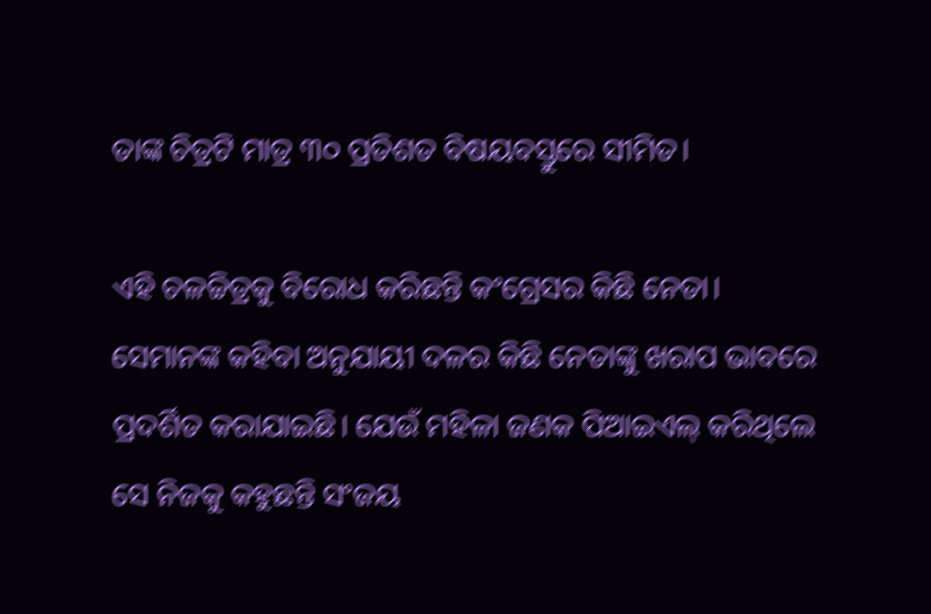ତାଙ୍କ ଚିତ୍ରଟି ମାତ୍ର ୩୦ ପ୍ରତିଶତ ବିଷୟବସ୍ତୁରେ ସୀମିତ।

ଏହି ଚଳଚ୍ଚିତ୍ରକୁ ବିରୋଧ କରିଛନ୍ତି କଂଗ୍ରେସର କିଛି ନେତା। ସେମାନଙ୍କ କହିବା ଅନୁଯାୟୀ ଦଳର କିଛି ନେତାଙ୍କୁ ଖରାପ ଭାବରେ ପ୍ରଦର୍ଶିତ କରାଯାଇଛି। ଯେଉଁ ମହିଳା ଜଣକ ପିଆଇଏଲ୍‌ କରିଥିଲେ ସେ ନିଜକୁ କହୁଛନ୍ତି ସଂଜୟ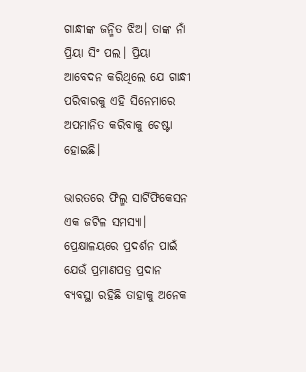ଗାନ୍ଧୀଙ୍କ ଜନ୍ମିତ ଝିଅ। ତାଙ୍କ ନାଁ ପ୍ରିୟା ସିଂ ପଲ। ପ୍ରିୟା ଆବେଦନ କରିଥିଲେ ଯେ ଗାନ୍ଧୀ ପରିବାରକୁ ଏହି ସିନେମାରେ ଅପମାନିତ କରିବାକୁ ଚେଷ୍ଟା ହୋଇଛି।

ଭାରତରେ ଫିଲ୍ମ ସାର୍ଟିଫିକେସନ ଏକ ଜଟିଳ ସମସ୍ୟା। ପ୍ରେକ୍ଷାଳୟରେ ପ୍ରଦର୍ଶନ ପାଇଁ ଯେଉଁ ପ୍ରମାଣପତ୍ର ପ୍ରଦାନ ବ୍ୟବସ୍ଥା ରହିଛି ତାହାକୁ ଅନେକ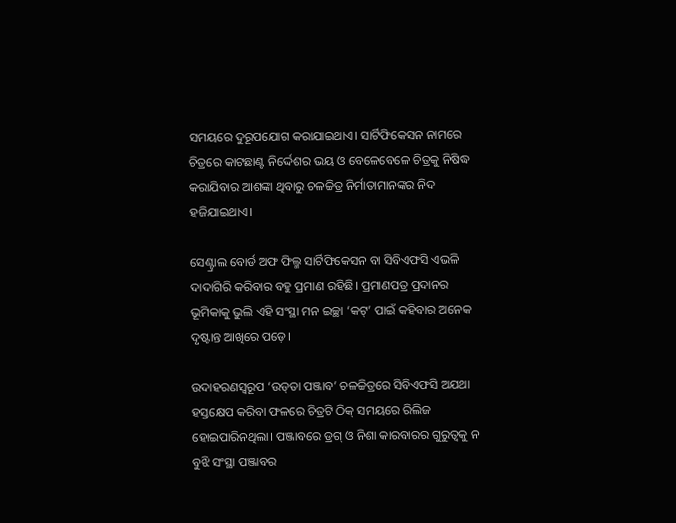ସମୟରେ ଦୁରୂପଯୋଗ କରାଯାଇଥାଏ। ସାର୍ଟିଫିକେସନ ନାମରେ ଚିତ୍ରରେ କାଟଛାଣ୍ଟ ନିର୍ଦ୍ଦେଶର ଭୟ ଓ ବେଳେବେଳେ ଚିତ୍ରକୁ ନିଷିଦ୍ଧ କରାଯିବାର ଆଶଙ୍କା ଥିବାରୁ ଚଳଚ୍ଚିତ୍ର ନିର୍ମାତାମାନଙ୍କର ନିଦ ହଜିଯାଇଥାଏ।

ସେଣ୍ଟ୍ରାଲ ବୋର୍ଡ ଅଫ ଫିଲ୍ମ ସାର୍ଟିଫିକେସନ ବା ସିବିଏଫସି ଏଭଳି ଦାଦାଗିରି କରିବାର ବହୁ ପ୍ରମାଣ ରହିଛି। ପ୍ରମାଣପତ୍ର ପ୍ରଦାନର ଭୂମିକାକୁ ଭୁଲି ଏହି ସଂସ୍ଥା ମନ ଇଚ୍ଛା ‘କଟ୍‌‍’ ପାଇଁ କହିବାର ଅନେକ ଦୃଷ୍ଟାନ୍ତ ଆଖିରେ ପଡ଼େ।

ଉଦାହରଣସ୍ୱରୂପ ‘ଉଡ୍‌ତା ପଞ୍ଜାବ’ ଚଳଚ୍ଚିତ୍ରରେ ସିବିଏଫସି ଅଯଥା ହସ୍ତକ୍ଷେପ କରିବା ଫଳରେ ଚିତ୍ରଟି ଠିକ୍ ସମୟରେ ରିଲିଜ ହୋଇପାରିନଥିଲା। ପଞ୍ଜାବରେ ଡ୍ରଗ୍ ଓ ନିଶା କାରବାରର ଗୁରୁତ୍ୱକୁ ନ ବୁଝି ସଂସ୍ଥା ପଞ୍ଜାବର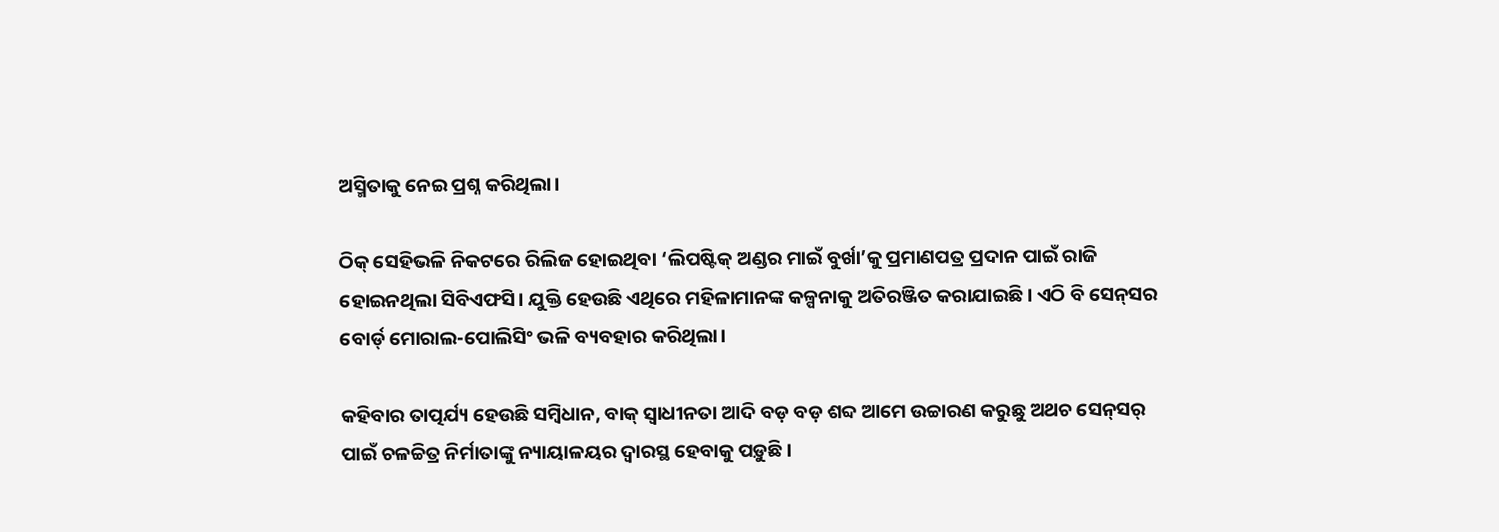ଅସ୍ମିତାକୁ ନେଇ ପ୍ରଶ୍ନ କରିଥିଲା।

ଠିକ୍ ସେହିଭଳି ନିକଟରେ ରିଲିଜ ହୋଇଥିବା ‘ଲିପଷ୍ଟିକ୍‌ ଅଣ୍ଡର ମାଇଁ ବୁର୍ଖା’କୁ ପ୍ରମାଣପତ୍ର ପ୍ରଦାନ ପାଇଁ ରାଜି ହୋଇନଥିଲା ସିବିଏଫସି। ଯୁକ୍ତି ହେଉଛି ଏଥିରେ ମହିଳାମାନଙ୍କ କଳ୍ପନାକୁ ଅତିରଞ୍ଜିତ କରାଯାଇଛି। ଏଠି ବି ସେନ୍‌ସର ବୋର୍ଡ୍‌ ମୋରାଲ-ପୋଲିସିଂ ଭଳି ବ୍ୟବହାର କରିଥିଲା।

କହିବାର ତାତ୍ପର୍ଯ୍ୟ ହେଉଛି ସମ୍ବିଧାନ, ବାକ୍‌ ସ୍ଵାଧୀନତା ଆଦି ବଡ଼ ବଡ଼ ଶବ୍ଦ ଆମେ ଉଚ୍ଚାରଣ କରୁଛୁ ଅଥଚ ସେନ୍‌ସର୍ ପାଇଁ ଚଳଚ୍ଚିତ୍ର ନିର୍ମାତାଙ୍କୁ ନ୍ୟାୟାଳୟର ଦ୍ୱାରସ୍ଥ ହେବାକୁ ପଡ଼ୁଛି।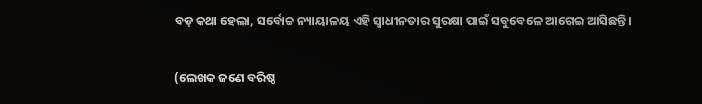ବଡ଼ କଥା ହେଲା, ସର୍ବୋଚ୍ଚ ନ୍ୟାୟାଳୟ ଏହି ସ୍ୱାଧୀନତାର ସୁରକ୍ଷା ପାଇଁ ସବୁବେଳେ ଆଗେଇ ଆସିଛନ୍ତି।

(ଲେଖକ ଜଣେ ବରିଷ୍ଠ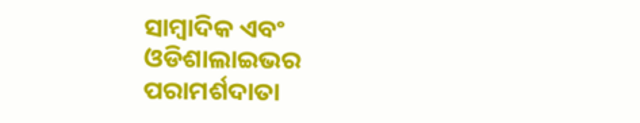ସାମ୍ବାଦିକ ଏବଂ ଓଡିଶାଲାଇଭର ପରାମର୍ଶଦାତା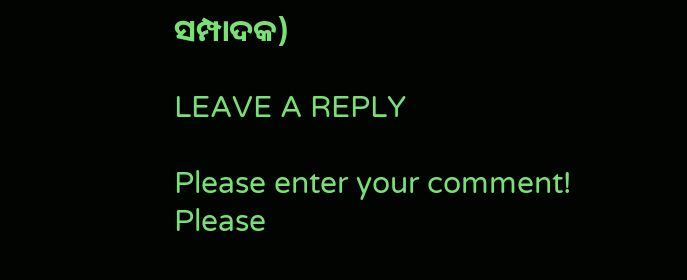ସମ୍ପାଦକ)

LEAVE A REPLY

Please enter your comment!
Please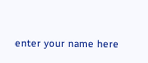enter your name here